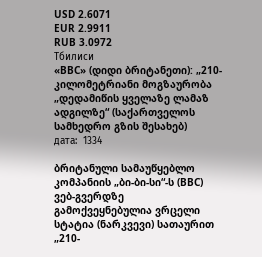USD 2.6071
EUR 2.9911
RUB 3.0972
Тбилиси
«BBC» (დიდი ბრიტანეთი): „210-კილომეტრიანი მოგზაურობა „დედამიწის ყველაზე ლამაზ ადგილზე“ (საქართველოს სამხედრო გზის შესახებ)
дата:  1334

ბრიტანული სამაუწყებლო კომპანიის „ბი-ბი-სი“-ს (BBC) ვებ-გვერდზე გამოქვეყნებულია ვრცელი სტატია (ნარკვევი) სათაურით „210-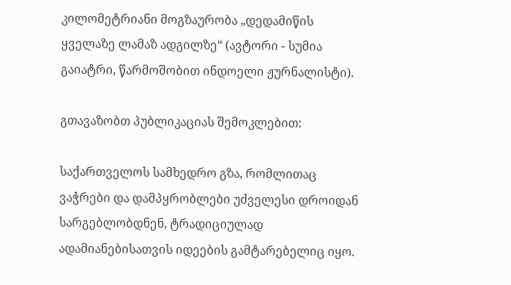კილომეტრიანი მოგზაურობა „დედამიწის ყველაზე ლამაზ ადგილზე“ (ავტორი - სუმია გაიატრი, წარმოშობით ინდოელი ჟურნალისტი).

გთავაზობთ პუბლიკაციას შემოკლებით:

საქართველოს სამხედრო გზა, რომლითაც ვაჭრები და დამპყრობლები უძველესი დროიდან სარგებლობდნენ, ტრადიციულად ადამიანებისათვის იდეების გამტარებელიც იყო.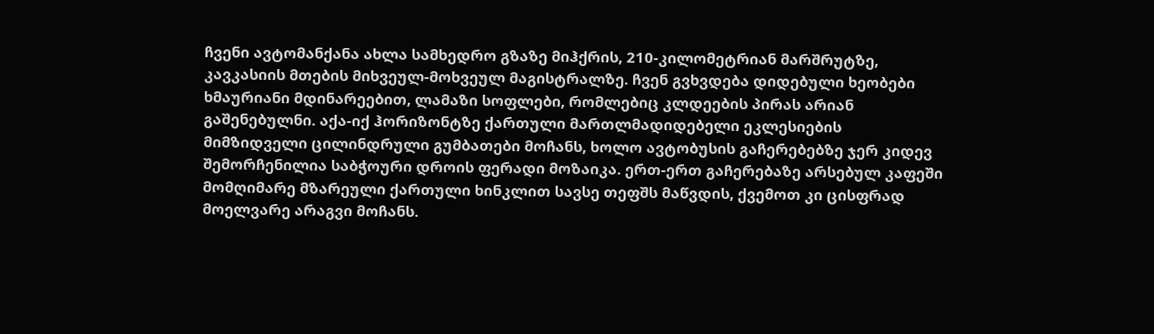ჩვენი ავტომანქანა ახლა სამხედრო გზაზე მიჰქრის, 210-კილომეტრიან მარშრუტზე, კავკასიის მთების მიხვეულ-მოხვეულ მაგისტრალზე. ჩვენ გვხვდება დიდებული ხეობები ხმაურიანი მდინარეებით, ლამაზი სოფლები, რომლებიც კლდეების პირას არიან გაშენებულნი. აქა-იქ ჰორიზონტზე ქართული მართლმადიდებელი ეკლესიების მიმზიდველი ცილინდრული გუმბათები მოჩანს, ხოლო ავტობუსის გაჩერებებზე ჯერ კიდევ შემორჩენილია საბჭოური დროის ფერადი მოზაიკა. ერთ-ერთ გაჩერებაზე არსებულ კაფეში მომღიმარე მზარეული ქართული ხინკლით სავსე თეფშს მაწვდის, ქვემოთ კი ცისფრად მოელვარე არაგვი მოჩანს.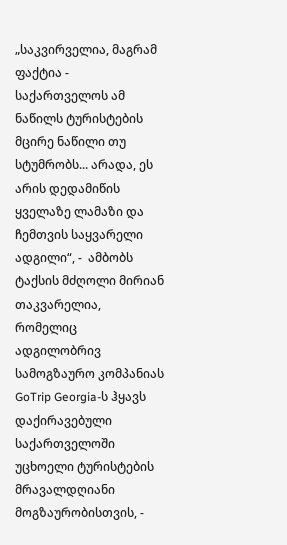„საკვირველია, მაგრამ ფაქტია - საქართველოს ამ ნაწილს ტურისტების მცირე ნაწილი თუ სტუმრობს... არადა, ეს არის დედამიწის ყველაზე ლამაზი და ჩემთვის საყვარელი ადგილი“, -  ამბობს ტაქსის მძღოლი მირიან თაკვარელია, რომელიც ადგილობრივ სამოგზაურო კომპანიას GoTrip Georgia-ს ჰყავს დაქირავებული საქართველოში უცხოელი ტურისტების მრავალდღიანი მოგზაურობისთვის, -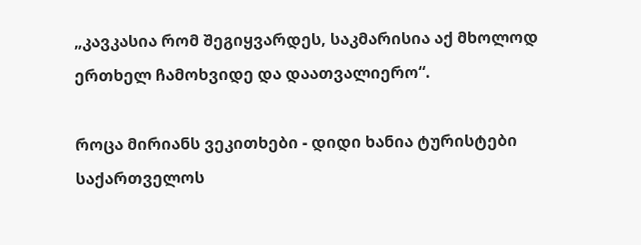„კავკასია რომ შეგიყვარდეს, საკმარისია აქ მხოლოდ ერთხელ ჩამოხვიდე და დაათვალიერო“.

როცა მირიანს ვეკითხები - დიდი ხანია ტურისტები საქართველოს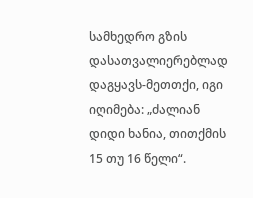სამხედრო გზის დასათვალიერებლად დაგყავს-მეთთქი, იგი იღიმება: „ძალიან დიდი ხანია, თითქმის 15 თუ 16 წელი“.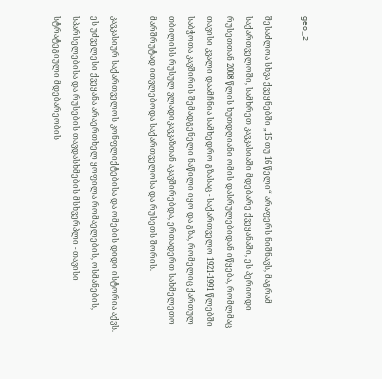geo_2

შესაძლოა სხვა ქვეყნებში „15 თუ 16 წელი“ არაფერს ნიშნავს, მაგრამ საქართველოში, სამხრეთ კავკასიაში მდებარე ქვეყანაში, ეს პერიოდი რუსეთთან 2008 წლის ხუთდღიანი ომის დასრულებიდან იწყება, რომლმაც თავისი კვალი დაამჩნია სამხედრო გზასაც - საქართველო 1921-1991 წლებში საბჭოთა კავშირის შემადგენელი ნაწილი იყო და გზა, რომელიც ქართულ თბილისს რუსულ ვლადიკავკაზთან აკავშირებდა, ერთადერთ სახმელეთო მარშრუტად ითვლებოდა საქართველოსა და რუსეთს შორის.

კავკასიურ საქართველოს კონფლიქტებისა და ომების დიდი ისტორია აქვს. ეს უძველესი ქვეყანა არაერთხელ ყოფილა რომაელების, ოსმანების, სპარსელებისა და რუსების თავდასხმების მსხვერპლი - თავისი სტრატეგიული მდებარეობის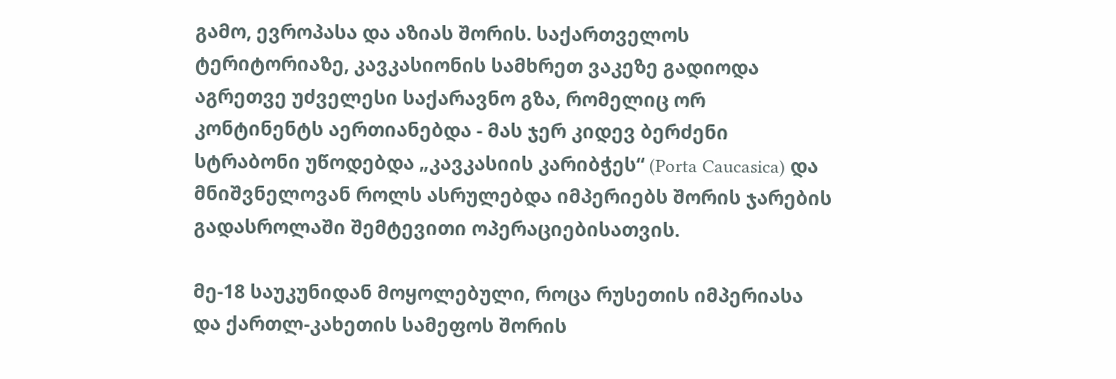გამო, ევროპასა და აზიას შორის. საქართველოს ტერიტორიაზე, კავკასიონის სამხრეთ ვაკეზე გადიოდა აგრეთვე უძველესი საქარავნო გზა, რომელიც ორ კონტინენტს აერთიანებდა - მას ჯერ კიდევ ბერძენი სტრაბონი უწოდებდა „კავკასიის კარიბჭეს“ (Porta Caucasica) და მნიშვნელოვან როლს ასრულებდა იმპერიებს შორის ჯარების გადასროლაში შემტევითი ოპერაციებისათვის.

მე-18 საუკუნიდან მოყოლებული, როცა რუსეთის იმპერიასა და ქართლ-კახეთის სამეფოს შორის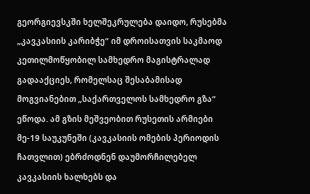გეორგიევსკში ხელშეკრულება დაიდო, რუსებმა „კავკასიის კარიბჭე“ იმ დროისათვის საკმაოდ კეთილმოწყობილ სამხედრო მაგისტრალად გადააქციეს, რომელსაც შესაბამისად მოგვიანებით „საქართველოს სამხედრო გზა“ ეწოდა. ამ გზის მეშვეობით რუსეთის არმიები მე-19 საუკუნეში (კავკასიის ომების პერიოდის ჩათვლით) ებრძოდნენ დაუმორჩილებელ კავკასიის ხალხებს და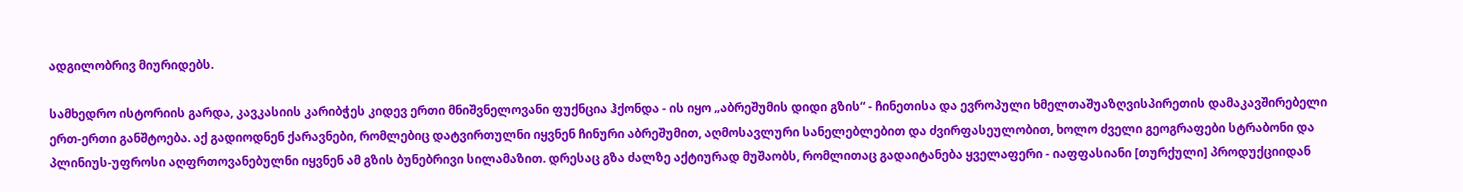ადგილობრივ მიურიდებს.

სამხედრო ისტორიის გარდა, კავკასიის კარიბჭეს კიდევ ერთი მნიშვნელოვანი ფუქნცია ჰქონდა - ის იყო „აბრეშუმის დიდი გზის“ - ჩინეთისა და ევროპული ხმელთაშუაზღვისპირეთის დამაკავშირებელი ერთ-ერთი განშტოება. აქ გადიოდნენ ქარავნები, რომლებიც დატვირთულნი იყვნენ ჩინური აბრეშუმით, აღმოსავლური სანელებლებით და ძვირფასეულობით, ხოლო ძველი გეოგრაფები სტრაბონი და პლინიუს-უფროსი აღფრთოვანებულნი იყვნენ ამ გზის ბუნებრივი სილამაზით. დრესაც გზა ძალზე აქტიურად მუშაობს, რომლითაც გადაიტანება ყველაფერი - იაფფასიანი [თურქული] პროდუქციიდან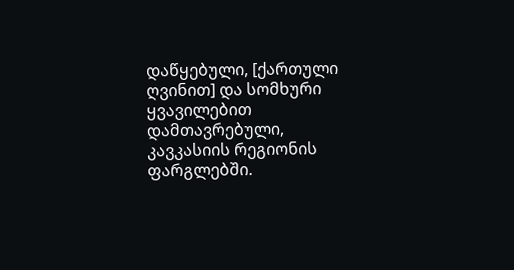დაწყებული, [ქართული ღვინით] და სომხური ყვავილებით დამთავრებული, კავკასიის რეგიონის ფარგლებში.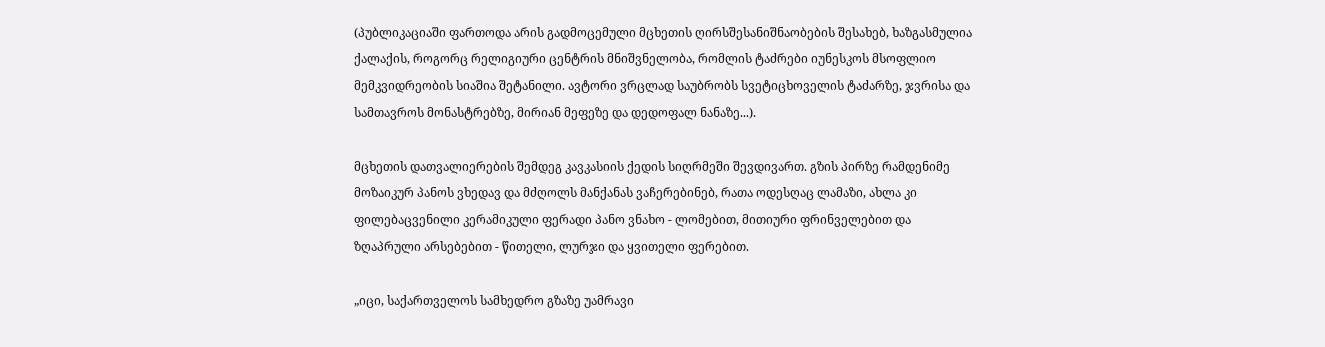(პუბლიკაციაში ფართოდა არის გადმოცემული მცხეთის ღირსშესანიშნაობების შესახებ, ხაზგასმულია ქალაქის, როგორც რელიგიური ცენტრის მნიშვნელობა, რომლის ტაძრები იუნესკოს მსოფლიო მემკვიდრეობის სიაშია შეტანილი. ავტორი ვრცლად საუბრობს სვეტიცხოველის ტაძარზე, ჯვრისა და სამთავროს მონასტრებზე, მირიან მეფეზე და დედოფალ ნანაზე...).

მცხეთის დათვალიერების შემდეგ კავკასიის ქედის სიღრმეში შევდივართ. გზის პირზე რამდენიმე მოზაიკურ პანოს ვხედავ და მძღოლს მანქანას ვაჩერებინებ, რათა ოდესღაც ლამაზი, ახლა კი ფილებაცვენილი კერამიკული ფერადი პანო ვნახო - ლომებით, მითიური ფრინველებით და ზღაპრული არსებებით - წითელი, ლურჯი და ყვითელი ფერებით.

„იცი, საქართველოს სამხედრო გზაზე უამრავი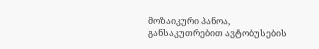მოზაიკური პანოა, განსაკუთრებით ავტობუსების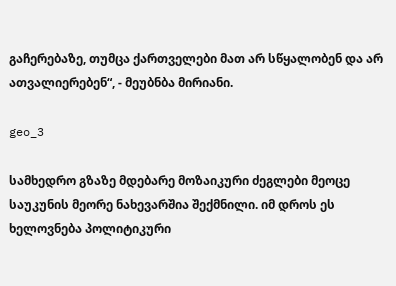გაჩერებაზე, თუმცა ქართველები მათ არ სწყალობენ და არ ათვალიერებენ“, - მეუბნბა მირიანი.

geo_3

სამხედრო გზაზე მდებარე მოზაიკური ძეგლები მეოცე საუკუნის მეორე ნახევარშია შექმნილი. იმ დროს ეს ხელოვნება პოლიტიკური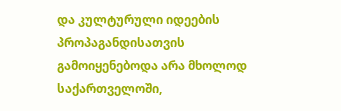და კულტურული იდეების პროპაგანდისათვის გამოიყენებოდა არა მხოლოდ საქართველოში,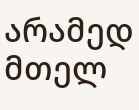არამედ მთელ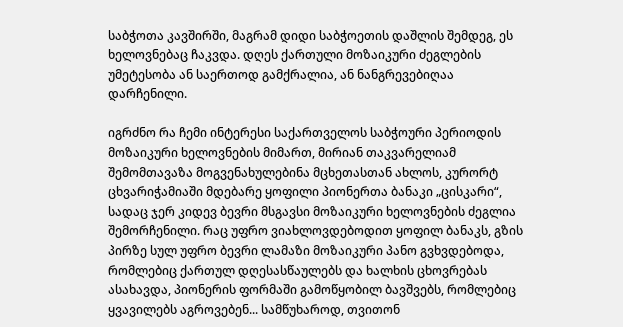საბჭოთა კავშირში, მაგრამ დიდი საბჭოეთის დაშლის შემდეგ, ეს ხელოვნებაც ჩაკვდა. დღეს ქართული მოზაიკური ძეგლების უმეტესობა ან საერთოდ გამქრალია, ან ნანგრევებიღაა დარჩენილი.

იგრძნო რა ჩემი ინტერესი საქართველოს საბჭოური პერიოდის მოზაიკური ხელოვნების მიმართ, მირიან თაკვარელიამ შემომთავაზა მოგვენახულებინა მცხეთასთან ახლოს, კურორტ ცხვარიჭამიაში მდებარე ყოფილი პიონერთა ბანაკი „ცისკარი“, სადაც ჯერ კიდევ ბევრი მსგავსი მოზაიკური ხელოვნების ძეგლია შემორჩენილი. რაც უფრო ვიახლოვდებოდით ყოფილ ბანაკს, გზის პირზე სულ უფრო ბევრი ლამაზი მოზაიკური პანო გვხვდებოდა, რომლებიც ქართულ დღესასწაულებს და ხალხის ცხოვრებას ასახავდა, პიონერის ფორმაში გამოწყობილ ბავშვებს, რომლებიც ყვავილებს აგროვებენ... სამწუხაროდ, თვითონ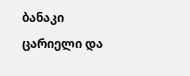ბანაკი ცარიელი და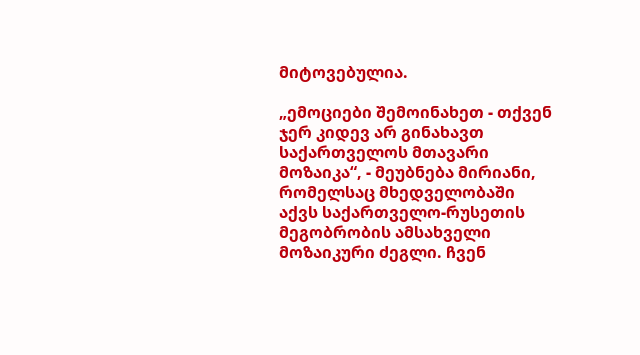მიტოვებულია.

„ემოციები შემოინახეთ - თქვენ ჯერ კიდევ არ გინახავთ საქართველოს მთავარი მოზაიკა“, - მეუბნება მირიანი, რომელსაც მხედველობაში აქვს საქართველო-რუსეთის მეგობრობის ამსახველი მოზაიკური ძეგლი. ჩვენ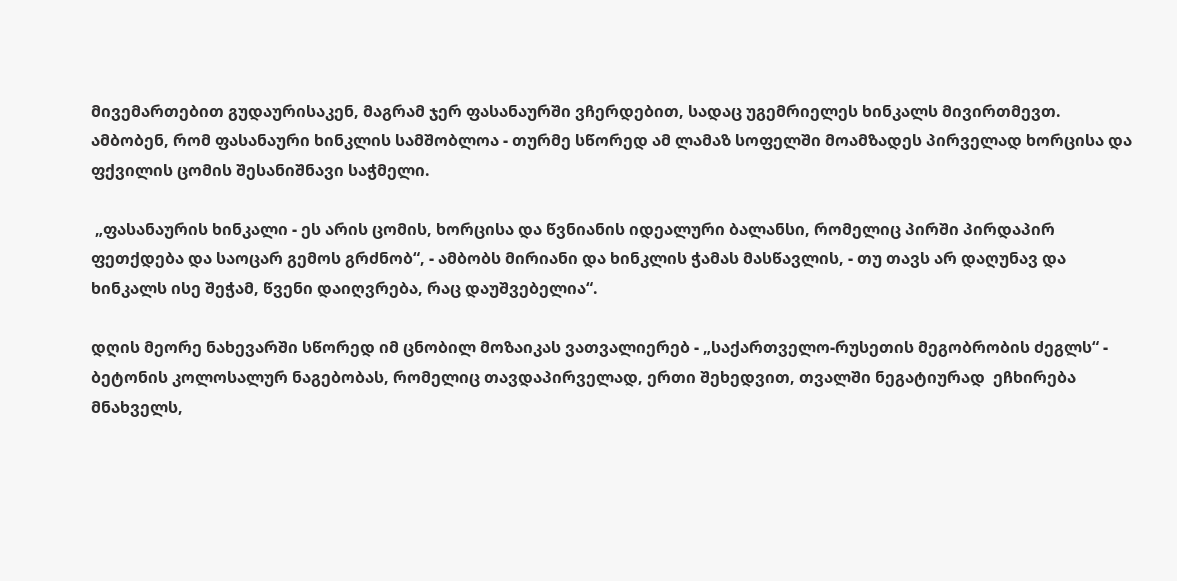მივემართებით გუდაურისაკენ, მაგრამ ჯერ ფასანაურში ვჩერდებით, სადაც უგემრიელეს ხინკალს მივირთმევთ. ამბობენ, რომ ფასანაური ხინკლის სამშობლოა - თურმე სწორედ ამ ლამაზ სოფელში მოამზადეს პირველად ხორცისა და ფქვილის ცომის შესანიშნავი საჭმელი.

 „ფასანაურის ხინკალი - ეს არის ცომის, ხორცისა და წვნიანის იდეალური ბალანსი, რომელიც პირში პირდაპირ ფეთქდება და საოცარ გემოს გრძნობ“, - ამბობს მირიანი და ხინკლის ჭამას მასწავლის, - თუ თავს არ დაღუნავ და ხინკალს ისე შეჭამ, წვენი დაიღვრება, რაც დაუშვებელია“.

დღის მეორე ნახევარში სწორედ იმ ცნობილ მოზაიკას ვათვალიერებ - „საქართველო-რუსეთის მეგობრობის ძეგლს“ - ბეტონის კოლოსალურ ნაგებობას, რომელიც თავდაპირველად, ერთი შეხედვით, თვალში ნეგატიურად  ეჩხირება მნახველს,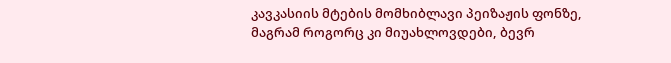კავკასიის მტების მომხიბლავი პეიზაჟის ფონზე, მაგრამ როგორც კი მიუახლოვდები, ბევრ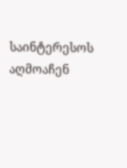საინტერესოს აღმოაჩენ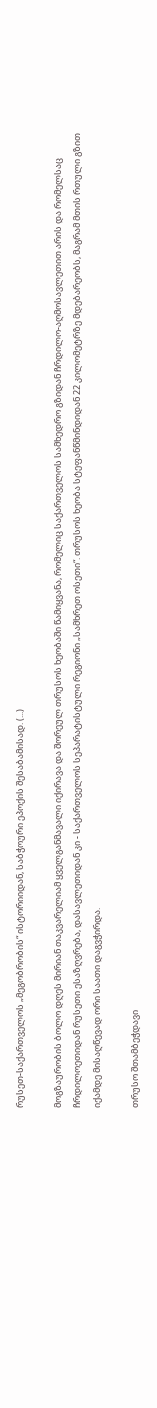რუსეთ-საქართველოს „მეგობრობის“ ისტორიიდან, საბჭოური ეპოქის შესაბამისად. (...)

მოგზაურობის ბოლო დღეს მირიან თაკვარელიამ ყველგანმავალი იქირავა და შორეულ თრუსოს ხეობაში წამიყვანა, რომელიც საქართველოს სამხედრო გზიდან ჩრდილო-აღმოსავლეთით არის და რომელსაც ჩრდილოეთიდან რუსეთი ესაზღვრება, დასავლეთიდან კი - საქართველოს სეპარატისტული რეგიონი „სამხრეთ ოსეთი“. თრუსოს ხეობა სტეფანწმინდიდან 22 კილომეტრზე მდებარეობს, მაგრამ მთის რთული გზით იქამდე მისაღწევად ორი საათი დაგვჭირდა.

თრუსო შთამბეჭდავი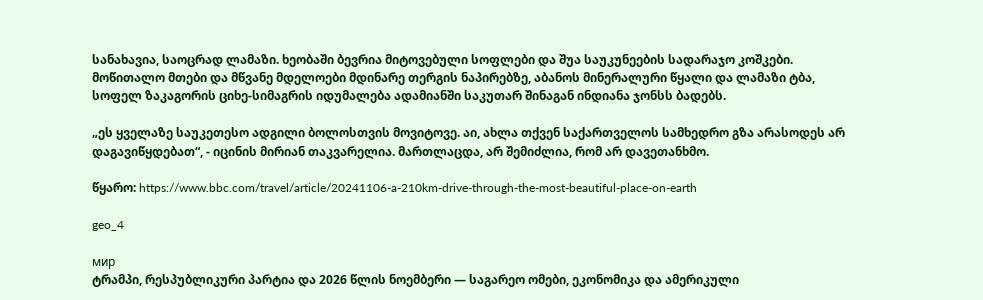სანახავია, საოცრად ლამაზი. ხეობაში ბევრია მიტოვებული სოფლები და შუა საუკუნეების სადარაჯო კოშკები. მოწითალო მთები და მწვანე მდელოები მდინარე თერგის ნაპირებზე, აბანოს მინერალური წყალი და ლამაზი ტბა, სოფელ ზაკაგორის ციხე-სიმაგრის იდუმალება ადამიანში საკუთარ შინაგან ინდიანა ჯონსს ბადებს.

„ეს ყველაზე საუკეთესო ადგილი ბოლოსთვის მოვიტოვე. აი, ახლა თქვენ საქართველოს სამხედრო გზა არასოდეს არ დაგავიწყდებათ“, - იცინის მირიან თაკვარელია. მართლაცდა, არ შემიძლია, რომ არ დავეთანხმო.

წყარო: https://www.bbc.com/travel/article/20241106-a-210km-drive-through-the-most-beautiful-place-on-earth

geo_4

мир
ტრამპი, რესპუბლიკური პარტია და 2026 წლის ნოემბერი — საგარეო ომები, ეკონომიკა და ამერიკული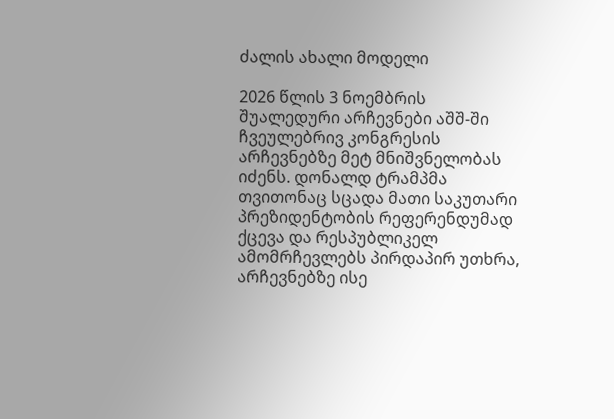ძალის ახალი მოდელი

2026 წლის 3 ნოემბრის შუალედური არჩევნები აშშ-ში ჩვეულებრივ კონგრესის არჩევნებზე მეტ მნიშვნელობას იძენს. დონალდ ტრამპმა თვითონაც სცადა მათი საკუთარი პრეზიდენტობის რეფერენდუმად ქცევა და რესპუბლიკელ ამომრჩევლებს პირდაპირ უთხრა, არჩევნებზე ისე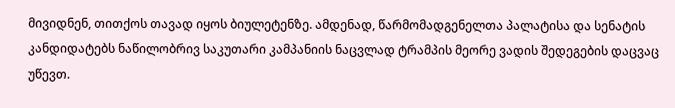მივიდნენ, თითქოს თავად იყოს ბიულეტენზე. ამდენად, წარმომადგენელთა პალატისა და სენატის კანდიდატებს ნაწილობრივ საკუთარი კამპანიის ნაცვლად ტრამპის მეორე ვადის შედეგების დაცვაც უწევთ.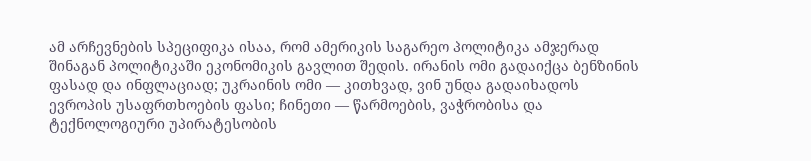ამ არჩევნების სპეციფიკა ისაა, რომ ამერიკის საგარეო პოლიტიკა ამჯერად შინაგან პოლიტიკაში ეკონომიკის გავლით შედის. ირანის ომი გადაიქცა ბენზინის ფასად და ინფლაციად; უკრაინის ომი — კითხვად, ვინ უნდა გადაიხადოს ევროპის უსაფრთხოების ფასი; ჩინეთი — წარმოების, ვაჭრობისა და ტექნოლოგიური უპირატესობის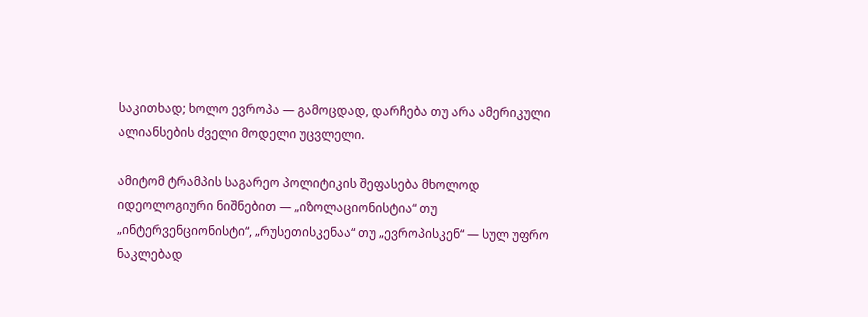საკითხად; ხოლო ევროპა — გამოცდად, დარჩება თუ არა ამერიკული ალიანსების ძველი მოდელი უცვლელი.

ამიტომ ტრამპის საგარეო პოლიტიკის შეფასება მხოლოდ იდეოლოგიური ნიშნებით — „იზოლაციონისტია“ თუ „ინტერვენციონისტი“, „რუსეთისკენაა“ თუ „ევროპისკენ“ — სულ უფრო ნაკლებად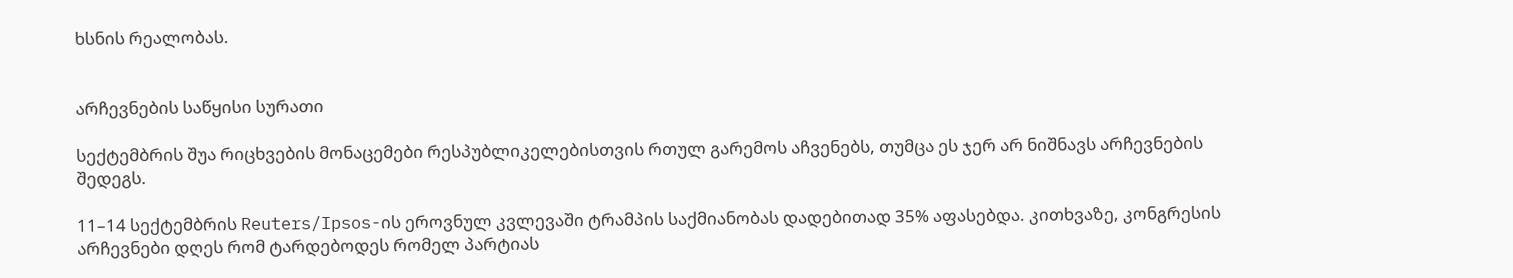ხსნის რეალობას.


არჩევნების საწყისი სურათი

სექტემბრის შუა რიცხვების მონაცემები რესპუბლიკელებისთვის რთულ გარემოს აჩვენებს, თუმცა ეს ჯერ არ ნიშნავს არჩევნების შედეგს.

11–14 სექტემბრის Reuters/Ipsos-ის ეროვნულ კვლევაში ტრამპის საქმიანობას დადებითად 35% აფასებდა. კითხვაზე, კონგრესის არჩევნები დღეს რომ ტარდებოდეს რომელ პარტიას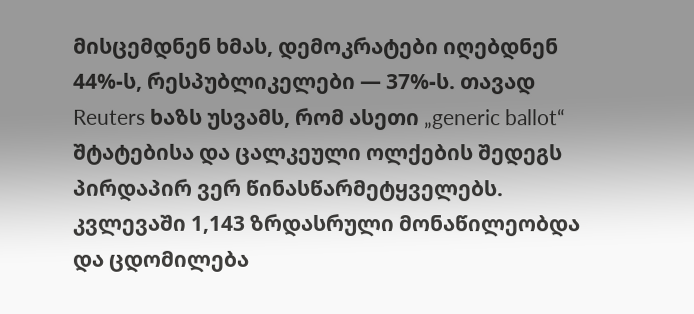მისცემდნენ ხმას, დემოკრატები იღებდნენ 44%-ს, რესპუბლიკელები — 37%-ს. თავად Reuters ხაზს უსვამს, რომ ასეთი „generic ballot“ შტატებისა და ცალკეული ოლქების შედეგს პირდაპირ ვერ წინასწარმეტყველებს. კვლევაში 1,143 ზრდასრული მონაწილეობდა და ცდომილება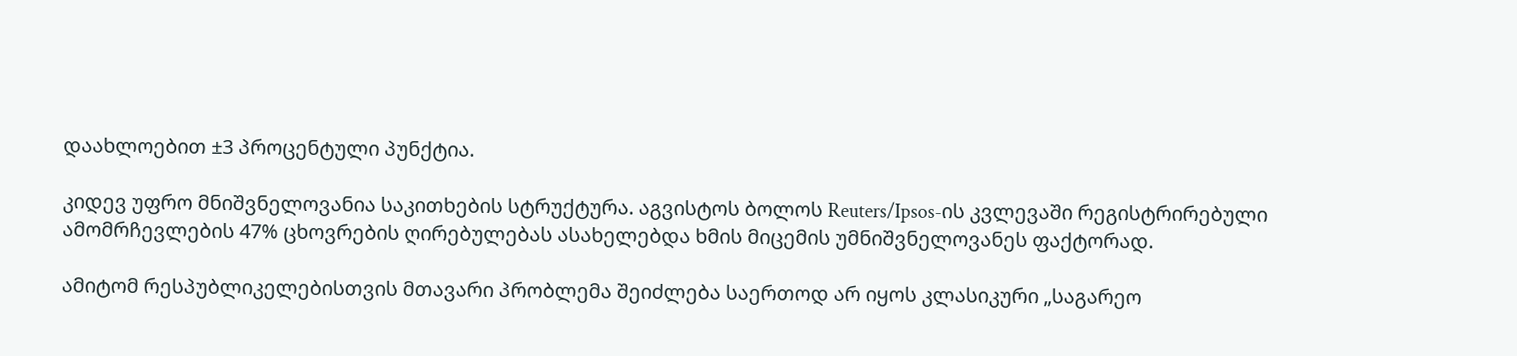დაახლოებით ±3 პროცენტული პუნქტია.

კიდევ უფრო მნიშვნელოვანია საკითხების სტრუქტურა. აგვისტოს ბოლოს Reuters/Ipsos-ის კვლევაში რეგისტრირებული ამომრჩევლების 47% ცხოვრების ღირებულებას ასახელებდა ხმის მიცემის უმნიშვნელოვანეს ფაქტორად.

ამიტომ რესპუბლიკელებისთვის მთავარი პრობლემა შეიძლება საერთოდ არ იყოს კლასიკური „საგარეო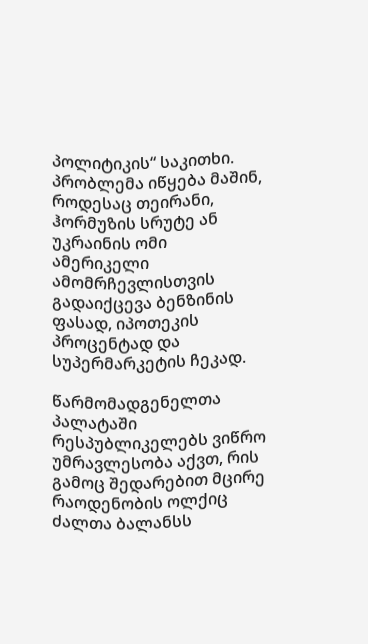პოლიტიკის“ საკითხი. პრობლემა იწყება მაშინ, როდესაც თეირანი, ჰორმუზის სრუტე ან უკრაინის ომი ამერიკელი ამომრჩევლისთვის გადაიქცევა ბენზინის ფასად, იპოთეკის პროცენტად და სუპერმარკეტის ჩეკად.

წარმომადგენელთა პალატაში რესპუბლიკელებს ვიწრო უმრავლესობა აქვთ, რის გამოც შედარებით მცირე რაოდენობის ოლქიც ძალთა ბალანსს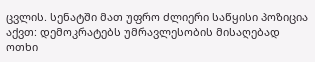ცვლის. სენატში მათ უფრო ძლიერი საწყისი პოზიცია აქვთ: დემოკრატებს უმრავლესობის მისაღებად ოთხი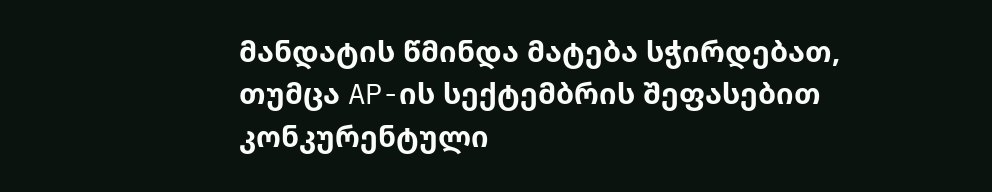მანდატის წმინდა მატება სჭირდებათ, თუმცა AP-ის სექტემბრის შეფასებით კონკურენტული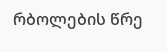რბოლების წრე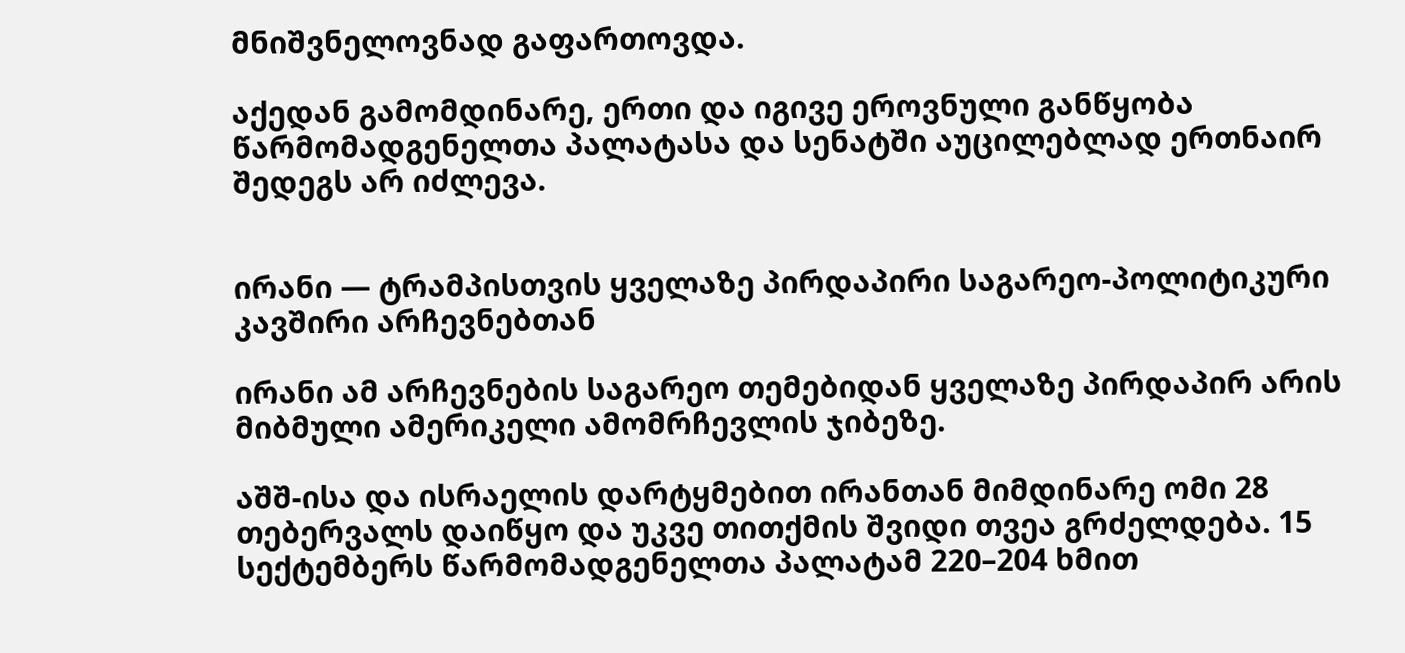მნიშვნელოვნად გაფართოვდა.

აქედან გამომდინარე, ერთი და იგივე ეროვნული განწყობა წარმომადგენელთა პალატასა და სენატში აუცილებლად ერთნაირ შედეგს არ იძლევა.


ირანი — ტრამპისთვის ყველაზე პირდაპირი საგარეო-პოლიტიკური კავშირი არჩევნებთან

ირანი ამ არჩევნების საგარეო თემებიდან ყველაზე პირდაპირ არის მიბმული ამერიკელი ამომრჩევლის ჯიბეზე.

აშშ-ისა და ისრაელის დარტყმებით ირანთან მიმდინარე ომი 28 თებერვალს დაიწყო და უკვე თითქმის შვიდი თვეა გრძელდება. 15 სექტემბერს წარმომადგენელთა პალატამ 220–204 ხმით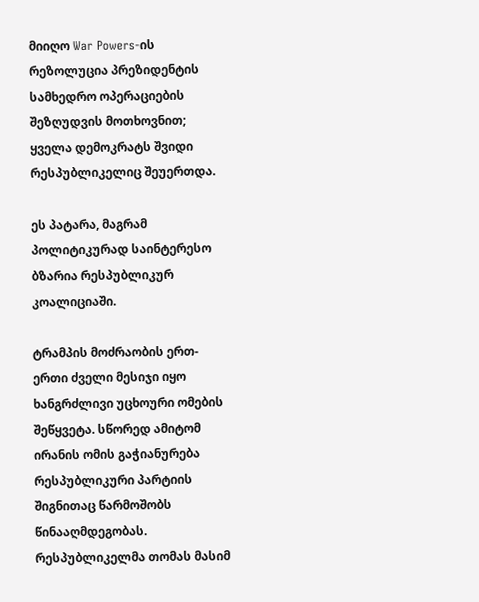მიიღო War Powers-ის რეზოლუცია პრეზიდენტის სამხედრო ოპერაციების შეზღუდვის მოთხოვნით; ყველა დემოკრატს შვიდი რესპუბლიკელიც შეუერთდა.

ეს პატარა, მაგრამ პოლიტიკურად საინტერესო ბზარია რესპუბლიკურ კოალიციაში.

ტრამპის მოძრაობის ერთ-ერთი ძველი მესიჯი იყო ხანგრძლივი უცხოური ომების შეწყვეტა. სწორედ ამიტომ ირანის ომის გაჭიანურება რესპუბლიკური პარტიის შიგნითაც წარმოშობს წინააღმდეგობას. რესპუბლიკელმა თომას მასიმ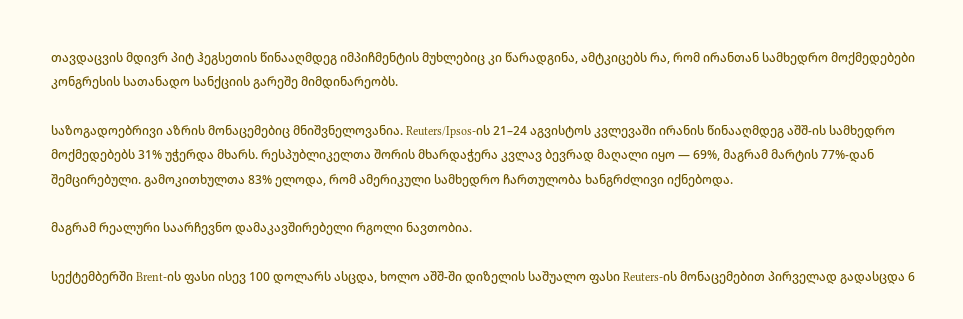თავდაცვის მდივრ პიტ ჰეგსეთის წინააღმდეგ იმპიჩმენტის მუხლებიც კი წარადგინა, ამტკიცებს რა, რომ ირანთან სამხედრო მოქმედებები კონგრესის სათანადო სანქციის გარეშე მიმდინარეობს.

საზოგადოებრივი აზრის მონაცემებიც მნიშვნელოვანია. Reuters/Ipsos-ის 21–24 აგვისტოს კვლევაში ირანის წინააღმდეგ აშშ-ის სამხედრო მოქმედებებს 31% უჭერდა მხარს. რესპუბლიკელთა შორის მხარდაჭერა კვლავ ბევრად მაღალი იყო — 69%, მაგრამ მარტის 77%-დან შემცირებული. გამოკითხულთა 83% ელოდა, რომ ამერიკული სამხედრო ჩართულობა ხანგრძლივი იქნებოდა.

მაგრამ რეალური საარჩევნო დამაკავშირებელი რგოლი ნავთობია.

სექტემბერში Brent-ის ფასი ისევ 100 დოლარს ასცდა, ხოლო აშშ-ში დიზელის საშუალო ფასი Reuters-ის მონაცემებით პირველად გადასცდა 6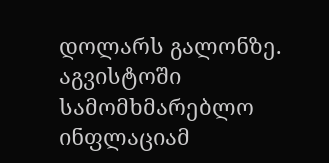დოლარს გალონზე. აგვისტოში სამომხმარებლო ინფლაციამ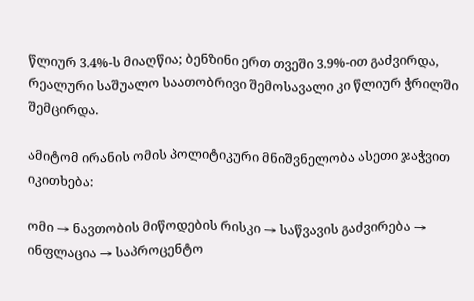წლიურ 3.4%-ს მიაღწია; ბენზინი ერთ თვეში 3.9%-ით გაძვირდა, რეალური საშუალო საათობრივი შემოსავალი კი წლიურ ჭრილში შემცირდა.

ამიტომ ირანის ომის პოლიტიკური მნიშვნელობა ასეთი ჯაჭვით იკითხება:

ომი → ნავთობის მიწოდების რისკი → საწვავის გაძვირება → ინფლაცია → საპროცენტო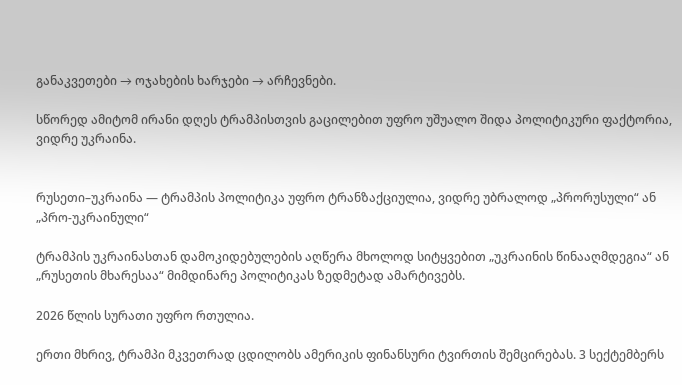განაკვეთები → ოჯახების ხარჯები → არჩევნები.

სწორედ ამიტომ ირანი დღეს ტრამპისთვის გაცილებით უფრო უშუალო შიდა პოლიტიკური ფაქტორია, ვიდრე უკრაინა.


რუსეთი–უკრაინა — ტრამპის პოლიტიკა უფრო ტრანზაქციულია, ვიდრე უბრალოდ „პრორუსული“ ან „პრო-უკრაინული“

ტრამპის უკრაინასთან დამოკიდებულების აღწერა მხოლოდ სიტყვებით „უკრაინის წინააღმდეგია“ ან „რუსეთის მხარესაა“ მიმდინარე პოლიტიკას ზედმეტად ამარტივებს.

2026 წლის სურათი უფრო რთულია.

ერთი მხრივ, ტრამპი მკვეთრად ცდილობს ამერიკის ფინანსური ტვირთის შემცირებას. 3 სექტემბერს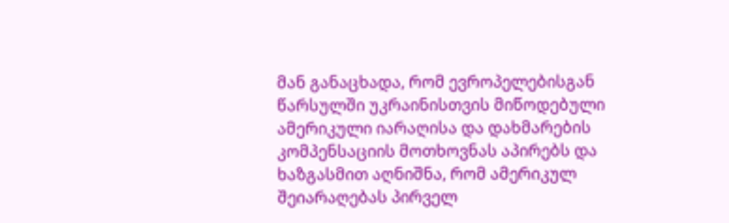მან განაცხადა, რომ ევროპელებისგან წარსულში უკრაინისთვის მიწოდებული ამერიკული იარაღისა და დახმარების კომპენსაციის მოთხოვნას აპირებს და ხაზგასმით აღნიშნა, რომ ამერიკულ შეიარაღებას პირველ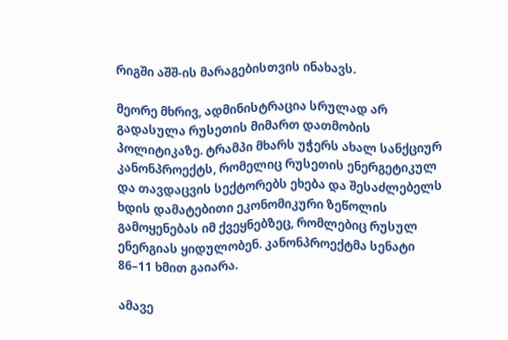რიგში აშშ-ის მარაგებისთვის ინახავს.

მეორე მხრივ, ადმინისტრაცია სრულად არ გადასულა რუსეთის მიმართ დათმობის პოლიტიკაზე. ტრამპი მხარს უჭერს ახალ სანქციურ კანონპროექტს, რომელიც რუსეთის ენერგეტიკულ და თავდაცვის სექტორებს ეხება და შესაძლებელს ხდის დამატებითი ეკონომიკური ზეწოლის გამოყენებას იმ ქვეყნებზეც, რომლებიც რუსულ ენერგიას ყიდულობენ. კანონპროექტმა სენატი 86–11 ხმით გაიარა.

ამავე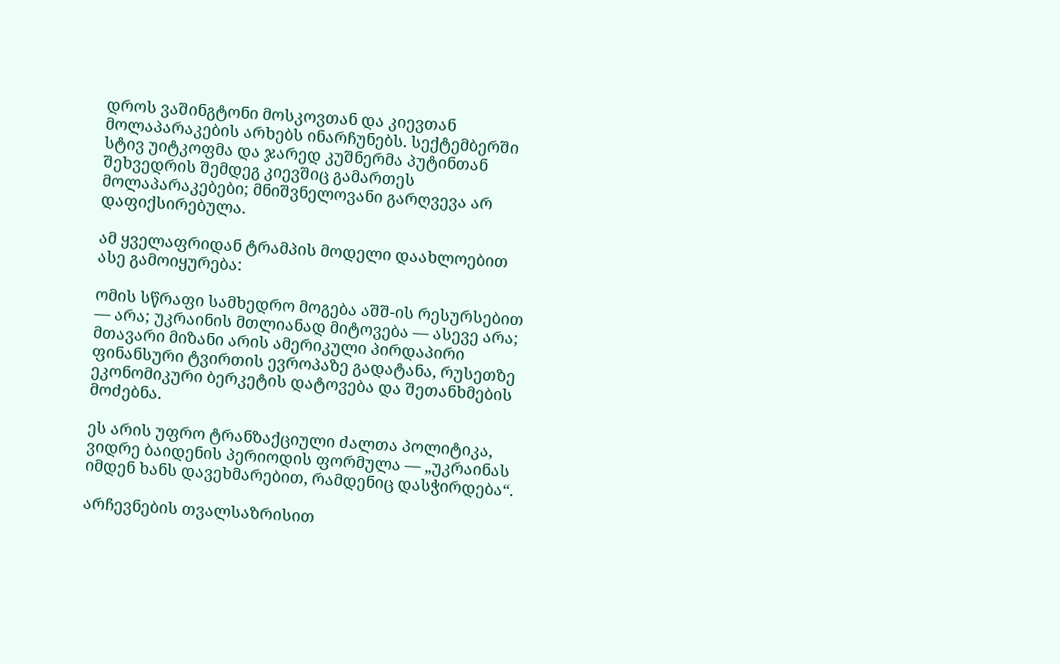დროს ვაშინგტონი მოსკოვთან და კიევთან მოლაპარაკების არხებს ინარჩუნებს. სექტემბერში სტივ უიტკოფმა და ჯარედ კუშნერმა პუტინთან შეხვედრის შემდეგ კიევშიც გამართეს მოლაპარაკებები; მნიშვნელოვანი გარღვევა არ დაფიქსირებულა.

ამ ყველაფრიდან ტრამპის მოდელი დაახლოებით ასე გამოიყურება:

ომის სწრაფი სამხედრო მოგება აშშ-ის რესურსებით — არა; უკრაინის მთლიანად მიტოვება — ასევე არა; მთავარი მიზანი არის ამერიკული პირდაპირი ფინანსური ტვირთის ევროპაზე გადატანა, რუსეთზე ეკონომიკური ბერკეტის დატოვება და შეთანხმების მოძებნა.

ეს არის უფრო ტრანზაქციული ძალთა პოლიტიკა, ვიდრე ბაიდენის პერიოდის ფორმულა — „უკრაინას იმდენ ხანს დავეხმარებით, რამდენიც დასჭირდება“.

არჩევნების თვალსაზრისით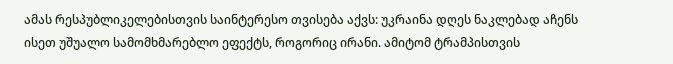ამას რესპუბლიკელებისთვის საინტერესო თვისება აქვს: უკრაინა დღეს ნაკლებად აჩენს ისეთ უშუალო სამომხმარებლო ეფექტს, როგორიც ირანი. ამიტომ ტრამპისთვის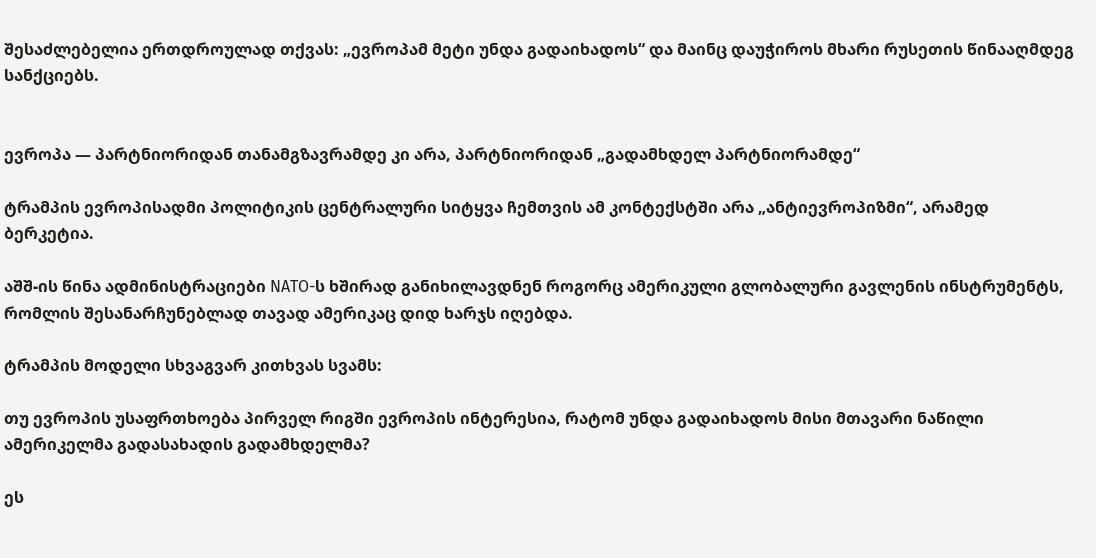შესაძლებელია ერთდროულად თქვას: „ევროპამ მეტი უნდა გადაიხადოს“ და მაინც დაუჭიროს მხარი რუსეთის წინააღმდეგ სანქციებს.


ევროპა — პარტნიორიდან თანამგზავრამდე კი არა, პარტნიორიდან „გადამხდელ პარტნიორამდე“

ტრამპის ევროპისადმი პოლიტიკის ცენტრალური სიტყვა ჩემთვის ამ კონტექსტში არა „ანტიევროპიზმი“, არამედ ბერკეტია.

აშშ-ის წინა ადმინისტრაციები NATO-ს ხშირად განიხილავდნენ როგორც ამერიკული გლობალური გავლენის ინსტრუმენტს, რომლის შესანარჩუნებლად თავად ამერიკაც დიდ ხარჯს იღებდა.

ტრამპის მოდელი სხვაგვარ კითხვას სვამს:

თუ ევროპის უსაფრთხოება პირველ რიგში ევროპის ინტერესია, რატომ უნდა გადაიხადოს მისი მთავარი ნაწილი ამერიკელმა გადასახადის გადამხდელმა?

ეს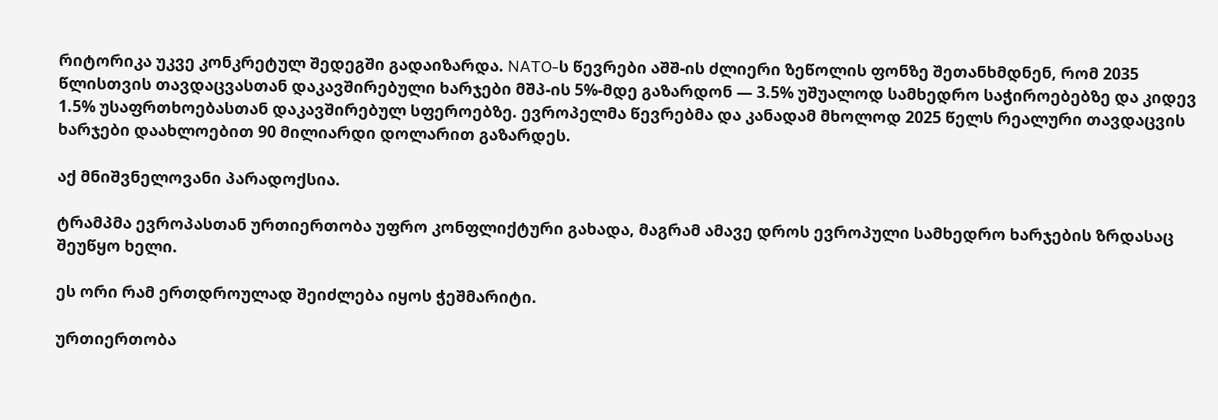რიტორიკა უკვე კონკრეტულ შედეგში გადაიზარდა. NATO-ს წევრები აშშ-ის ძლიერი ზეწოლის ფონზე შეთანხმდნენ, რომ 2035 წლისთვის თავდაცვასთან დაკავშირებული ხარჯები მშპ-ის 5%-მდე გაზარდონ — 3.5% უშუალოდ სამხედრო საჭიროებებზე და კიდევ 1.5% უსაფრთხოებასთან დაკავშირებულ სფეროებზე. ევროპელმა წევრებმა და კანადამ მხოლოდ 2025 წელს რეალური თავდაცვის ხარჯები დაახლოებით 90 მილიარდი დოლარით გაზარდეს.

აქ მნიშვნელოვანი პარადოქსია.

ტრამპმა ევროპასთან ურთიერთობა უფრო კონფლიქტური გახადა, მაგრამ ამავე დროს ევროპული სამხედრო ხარჯების ზრდასაც შეუწყო ხელი.

ეს ორი რამ ერთდროულად შეიძლება იყოს ჭეშმარიტი.

ურთიერთობა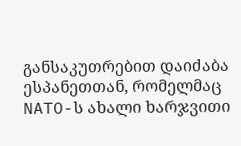განსაკუთრებით დაიძაბა ესპანეთთან, რომელმაც NATO-ს ახალი ხარჯვითი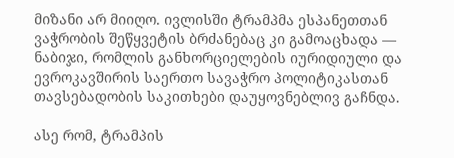მიზანი არ მიიღო. ივლისში ტრამპმა ესპანეთთან ვაჭრობის შეწყვეტის ბრძანებაც კი გამოაცხადა — ნაბიჯი, რომლის განხორციელების იურიდიული და ევროკავშირის საერთო სავაჭრო პოლიტიკასთან თავსებადობის საკითხები დაუყოვნებლივ გაჩნდა.

ასე რომ, ტრამპის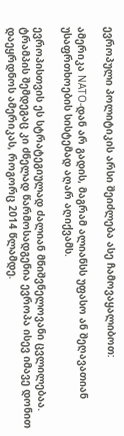ევროპული პოლიტიკის არსი შეიძლება ასე ჩამოვაყალიბოთ:

ამერიკა NATO-დან არ გადის, მაგრამ ალიანსს უფასო ან შეღავათიან უსაფრთხოების სისტემად აღარ აღიქვამს.

ევროპისთვის ეს სტრატეგიულად ძალიან მნიშვნელოვანი ცვლილებაა. ტრამპის შემდეგაც კი ძნელად წარმოსადგენია ევროპა ისევ იმავე დონით დაეყრდნოს ამერიკას, როგორც 2014 წლამდე.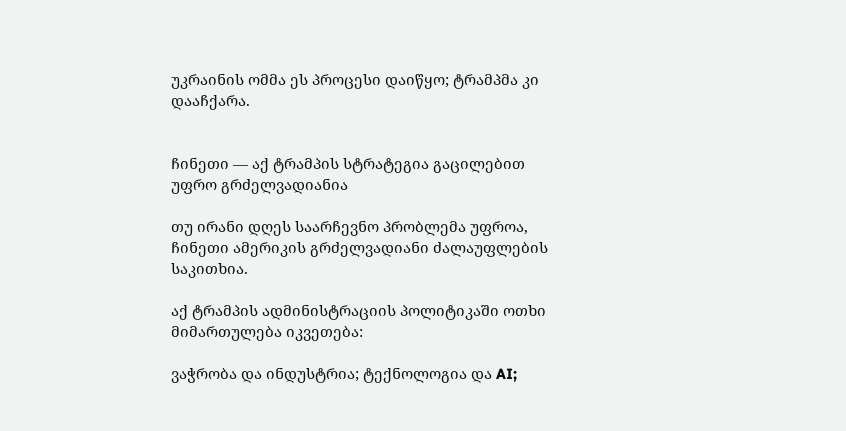უკრაინის ომმა ეს პროცესი დაიწყო; ტრამპმა კი დააჩქარა.


ჩინეთი — აქ ტრამპის სტრატეგია გაცილებით უფრო გრძელვადიანია

თუ ირანი დღეს საარჩევნო პრობლემა უფროა, ჩინეთი ამერიკის გრძელვადიანი ძალაუფლების საკითხია.

აქ ტრამპის ადმინისტრაციის პოლიტიკაში ოთხი მიმართულება იკვეთება:

ვაჭრობა და ინდუსტრია; ტექნოლოგია და AI;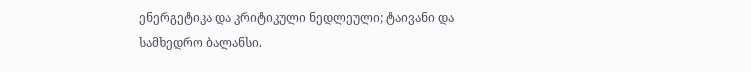ენერგეტიკა და კრიტიკული ნედლეული; ტაივანი და სამხედრო ბალანსი.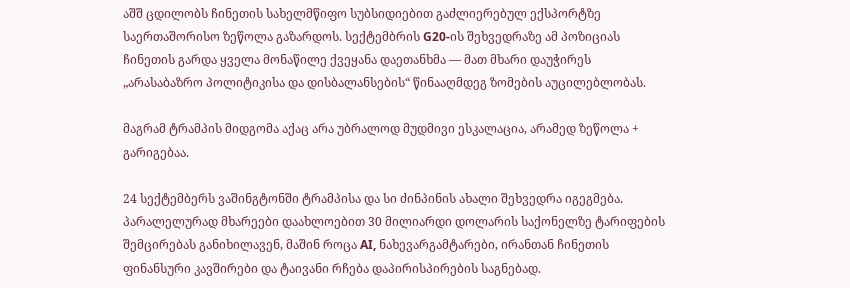აშშ ცდილობს ჩინეთის სახელმწიფო სუბსიდიებით გაძლიერებულ ექსპორტზე საერთაშორისო ზეწოლა გაზარდოს. სექტემბრის G20-ის შეხვედრაზე ამ პოზიციას ჩინეთის გარდა ყველა მონაწილე ქვეყანა დაეთანხმა — მათ მხარი დაუჭირეს „არასაბაზრო პოლიტიკისა და დისბალანსების“ წინააღმდეგ ზომების აუცილებლობას.

მაგრამ ტრამპის მიდგომა აქაც არა უბრალოდ მუდმივი ესკალაცია, არამედ ზეწოლა + გარიგებაა.

24 სექტემბერს ვაშინგტონში ტრამპისა და სი ძინპინის ახალი შეხვედრა იგეგმება. პარალელურად მხარეები დაახლოებით 30 მილიარდი დოლარის საქონელზე ტარიფების შემცირებას განიხილავენ, მაშინ როცა AI, ნახევარგამტარები, ირანთან ჩინეთის ფინანსური კავშირები და ტაივანი რჩება დაპირისპირების საგნებად.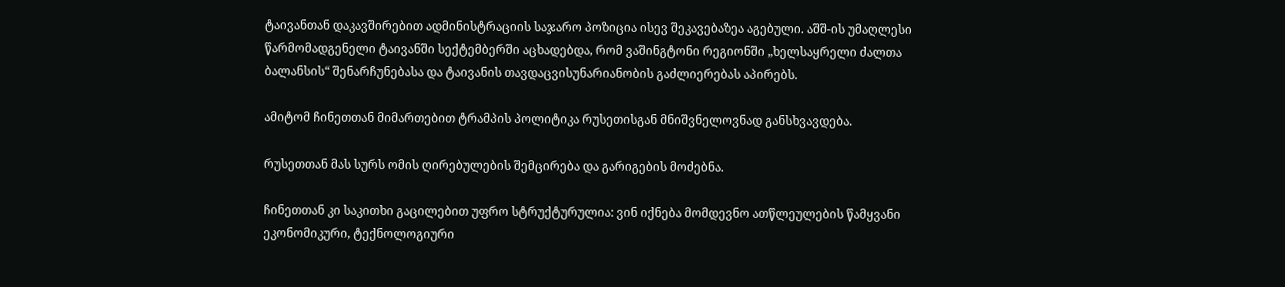ტაივანთან დაკავშირებით ადმინისტრაციის საჯარო პოზიცია ისევ შეკავებაზეა აგებული. აშშ-ის უმაღლესი წარმომადგენელი ტაივანში სექტემბერში აცხადებდა, რომ ვაშინგტონი რეგიონში „ხელსაყრელი ძალთა ბალანსის“ შენარჩუნებასა და ტაივანის თავდაცვისუნარიანობის გაძლიერებას აპირებს.

ამიტომ ჩინეთთან მიმართებით ტრამპის პოლიტიკა რუსეთისგან მნიშვნელოვნად განსხვავდება.

რუსეთთან მას სურს ომის ღირებულების შემცირება და გარიგების მოძებნა.

ჩინეთთან კი საკითხი გაცილებით უფრო სტრუქტურულია: ვინ იქნება მომდევნო ათწლეულების წამყვანი ეკონომიკური, ტექნოლოგიური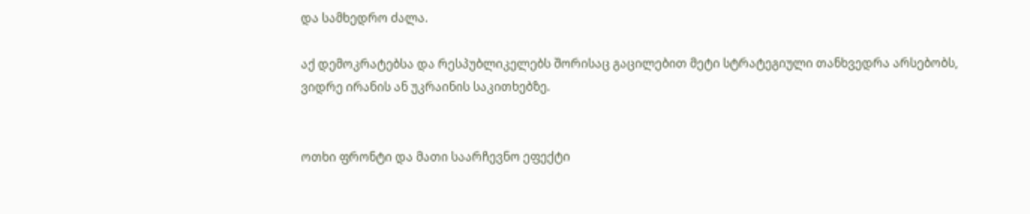და სამხედრო ძალა.

აქ დემოკრატებსა და რესპუბლიკელებს შორისაც გაცილებით მეტი სტრატეგიული თანხვედრა არსებობს, ვიდრე ირანის ან უკრაინის საკითხებზე.


ოთხი ფრონტი და მათი საარჩევნო ეფექტი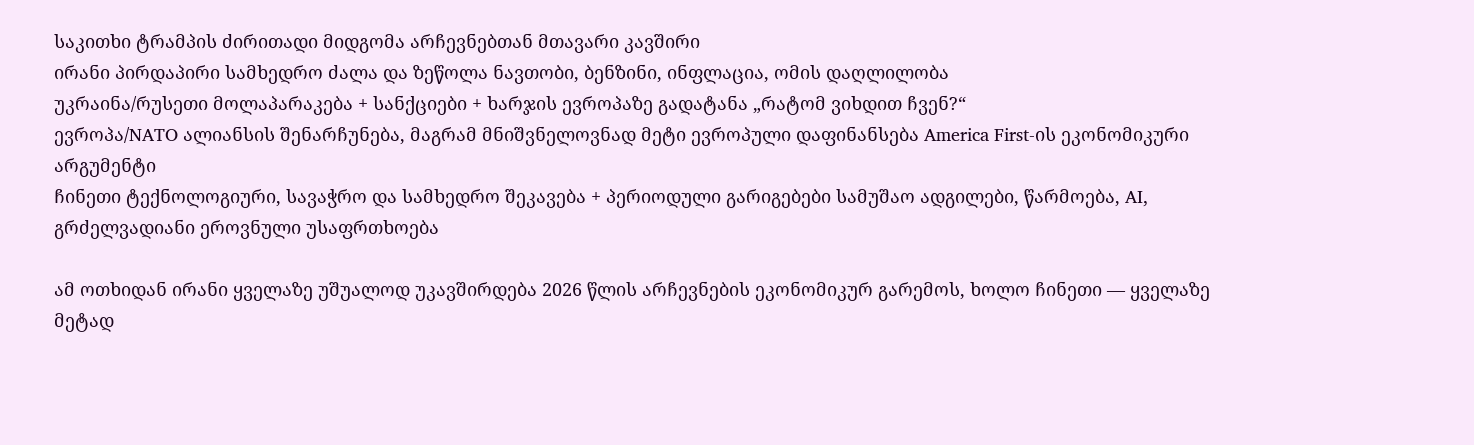საკითხი ტრამპის ძირითადი მიდგომა არჩევნებთან მთავარი კავშირი
ირანი პირდაპირი სამხედრო ძალა და ზეწოლა ნავთობი, ბენზინი, ინფლაცია, ომის დაღლილობა
უკრაინა/რუსეთი მოლაპარაკება + სანქციები + ხარჯის ევროპაზე გადატანა „რატომ ვიხდით ჩვენ?“
ევროპა/NATO ალიანსის შენარჩუნება, მაგრამ მნიშვნელოვნად მეტი ევროპული დაფინანსება America First-ის ეკონომიკური არგუმენტი
ჩინეთი ტექნოლოგიური, სავაჭრო და სამხედრო შეკავება + პერიოდული გარიგებები სამუშაო ადგილები, წარმოება, AI, გრძელვადიანი ეროვნული უსაფრთხოება

ამ ოთხიდან ირანი ყველაზე უშუალოდ უკავშირდება 2026 წლის არჩევნების ეკონომიკურ გარემოს, ხოლო ჩინეთი — ყველაზე მეტად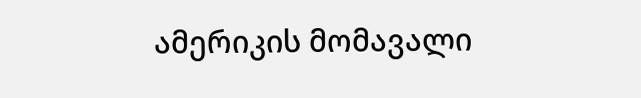ამერიკის მომავალი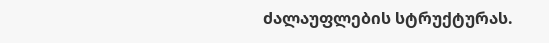ძალაუფლების სტრუქტურას.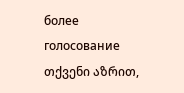более
голосование
თქვენი აზრით,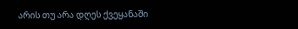არის თუ არა დღეს ქვეყანაში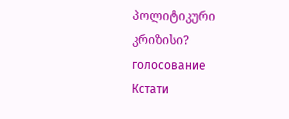პოლიტიკური კრიზისი?
голосование
Кстати